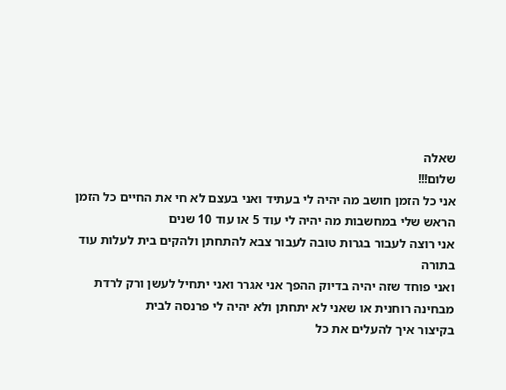שאלה
שלום!!!
אני כל הזמן חושב מה יהיה לי בעתיד ואני בעצם לא חי את החיים כל הזמן הראש שלי במחשבות מה יהיה לי עוד 5 או עוד 10 שנים
אני רוצה לעבור בגרות טובה לעבור צבא להתחתן ולהקים בית לעלות עוד בתורה
ואני פוחד שזה יהיה בדיוק ההפך אני אגרר ואני יתחיל לעשן ורק לרדת מבחינה רוחנית או שאני לא יתחתן ולא יהיה לי פרנסה לבית
בקיצור איך להעלים את כל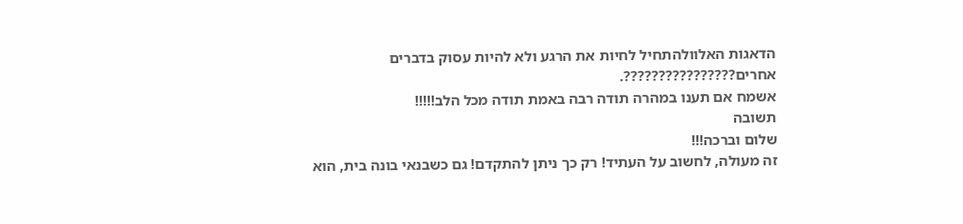הדאגות האלוולהתחיל לחיות את הרגע ולא להיות עסוק בדברים אחרים????????????????.
אשמח אם תענו במהרה תודה רבה באמת תודה מכל הלב!!!!!
תשובה
שלום וברכה!!!
זה מעולה, לחשוב על העתיד! רק כך ניתן להתקדם! גם כשבנאי בונה בית, הוא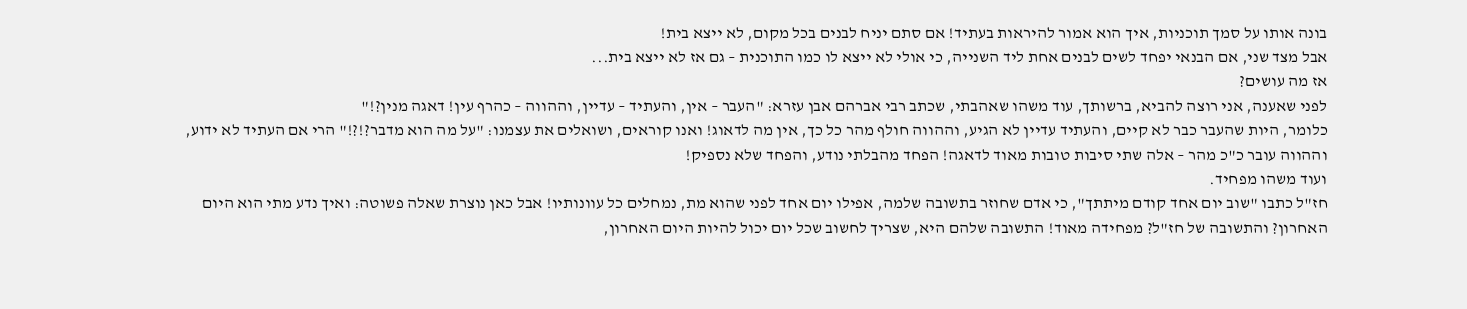בונה אותו על סמך תוכניות, איך הוא אמור להיראות בעתיד! אם סתם יניח לבנים בכל מקום, לא ייצא בית!
אבל מצד שני, אם הבנאי יפחד לשים לבנים אחת ליד השנייה, כי אולי לא ייצא לו כמו התוכנית – גם אז לא ייצא בית...
אז מה עושים?
לפני שאענה, אני רוצה להביא, ברשותך, עוד משהו שאהבתי, שכתב רבי אברהם אבן עזרא: "העבר – אין, והעתיד – עדיין, וההווה – כהרף עין! דאגה מנין?!"
כלומר, היות שהעבר כבר לא קיים, והעתיד עדיין לא הגיע, וההווה חולף מהר כל כך, אין מה לדאוג! ואנו קוראים, ושואלים את עצמנו: "על מה הוא מדבר?!?!" הרי אם העתיד לא ידוע, וההווה עובר כ"כ מהר – אלה שתי סיבות טובות מאוד לדאגה! הפחד מהבלתי נודע, והפחד שלא נספיק!
ועוד משהו מפחיד.
חז"ל כתבו "שוב יום אחד קודם מיתתך", כי אדם שחוזר בתשובה שלמה, אפילו יום אחד לפני שהוא מת, נמחלים כל עוונותיו! אבל כאן נוצרת שאלה פשוטה: ואיך נדע מתי הוא היום האחרון? והתשובה של חז"ל? מפחידה מאוד! התשובה שלהם היא, שצריך לחשוב שכל יום יכול להיות היום האחרון,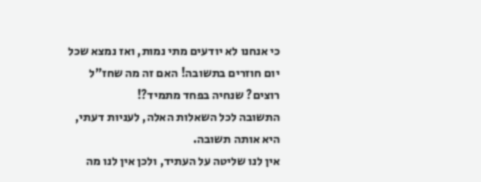כי אנחנו לא יודעים מתי נמות, ואז נמצא שכל יום חוזרים בתשובה! האם זה מה שחז"ל רוצים? שנחיה בפחד מתמיד?!
התשובה לכל השאלות האלה, לעניות דעתי, היא אותה תשובה.
אין לנו שליטה על העתיד, ולכן אין לנו מה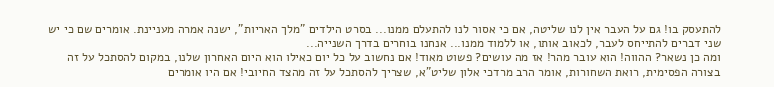להתעסק בו! גם על העבר אין לנו שליטה, אם כי אסור לנו להתעלם ממנו... בסרט הילדים "מלך האריות", ישנה אמרה מעניינת. אומרים שם כי יש שני דברים להתייחס לעבר, לכאוב אותו, או ללמוד ממנו... אנחנו בוחרים בדרך השנייה...
ומה כן נשאר? ההווה! הוא עובר מהר! אז מה עושים? פשוט מאוד! אם נחשוב על כל יום כאילו הוא היום האחרון שלנו, במקום להסתכל על זה בצורה הפסימית, רואת השחורות, אומר הרב מרדכי אלון שליט"א, שצריך להסתכל על זה מהצד החיובי! אם היו אומרים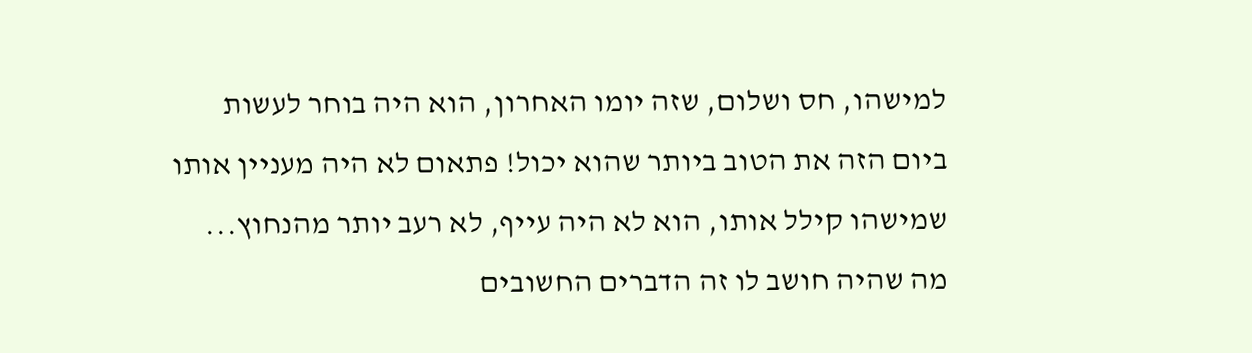למישהו, חס ושלום, שזה יומו האחרון, הוא היה בוחר לעשות ביום הזה את הטוב ביותר שהוא יכול! פתאום לא היה מעניין אותו שמישהו קילל אותו, הוא לא היה עייף, לא רעב יותר מהנחוץ... מה שהיה חושב לו זה הדברים החשובים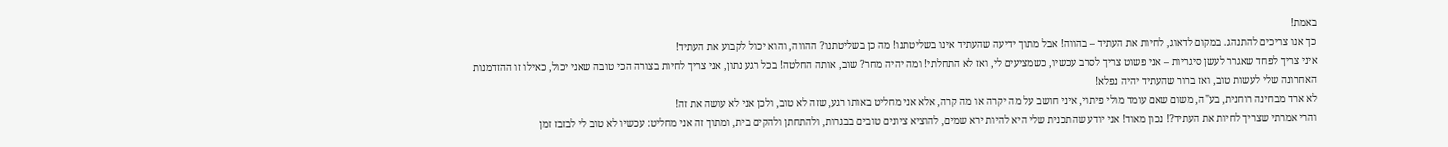באמת!
כך אנו צריכים להתנהג. במקום לדאוג, לחיות את העתיד – בהווה! אבל מתוך ידיעה שהעתיד אינו בשליטתנו! מה כן בשליטתנו? ההווה, והוא יכול לקבוע את העתיד!
איני צריך לפחד שאגרר לעשן סיגריות – אני פשוט צריך לסרב עכשיו, כשמציעים לי, ואז לא התחלתי! ומה יהיה מחר? שוב, אותה החלטה! בכל רגע נתון, אני צריך לחיות בצורה הכי טובה שאני יכול, כאילו זו ההזדמנות האחרונה שלי לעשות טוב, ואז ברור שהעתיד יהיה נפלא!
לא ארד מבחינה רוחנית, בע"ה, משום שאם עומד מולי פיתוי, איני חושב על מה יקרה או מה קרה, אלא אני מחליט באותו רגע, שזה לא טוב, ולכן אני לא עושה את זה!
והרי אמרתי שצריך לחיות את העתיד?! נכון מאוד! אני יודע שהתכנית שלי היא להיות ירא שמים, להוציא ציונים טובים בבגרות, ולהתחתן ולהקים בית, ומתוך זה אני מחליט: עכשיו לא טוב לי לבזבז זמן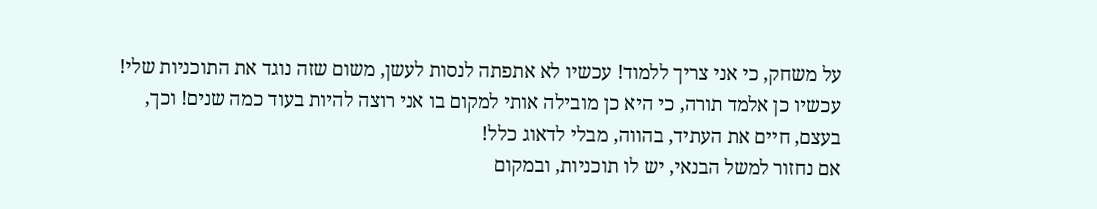על משחק, כי אני צריך ללמוד! עכשיו לא אתפתה לנסות לעשן, משום שזה נוגד את התוכניות שלי! עכשיו כן אלמד תורה, כי היא כן מובילה אותי למקום בו אני רוצה להיות בעוד כמה שנים! וכך, בעצם, חיים את העתיד, בהווה, מבלי לדאוג כלל!
אם נחזור למשל הבנאי, יש לו תוכניות, ובמקום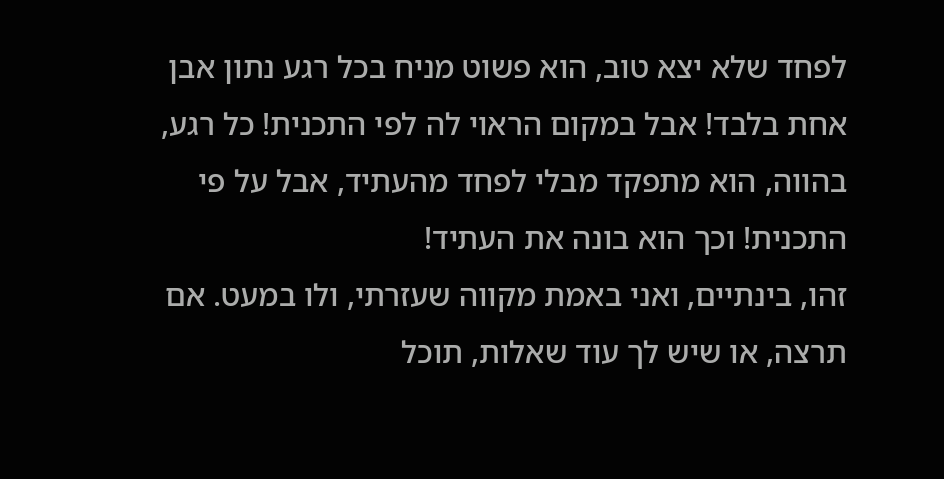לפחד שלא יצא טוב, הוא פשוט מניח בכל רגע נתון אבן אחת בלבד! אבל במקום הראוי לה לפי התכנית! כל רגע, בהווה, הוא מתפקד מבלי לפחד מהעתיד, אבל על פי התכנית! וכך הוא בונה את העתיד!
זהו, בינתיים, ואני באמת מקווה שעזרתי, ולו במעט. אם תרצה, או שיש לך עוד שאלות, תוכל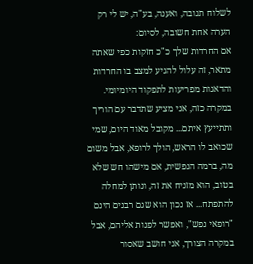לשלוח תגובה, ואענה, בע"ה, יש לי רק הערה אחת חשובה, לסיום:
אם החרדות שלך כ"כ חזקות כפי שאתה מתאר, זה עלול להגיע למצב בו החרדות והדאגות מפריעות לתפקוד היומיומי. במקרה כזה, אני מציע שתדבר עם הוריך ותתייעץ איתם... מקובל מאוד היום, שמי שכואב לו הראש, הולך לרופא, אבל משום מה, ברמה הנפשית, אם מישהו חש שלא בטוב, הוא מזניח את זה, ונותן למחלה להתפתח... אז נכון הוא שגם רבנים הינם "רופאי נפש", ואפשר לפנות אליהם, אבל במקרה הצורך, אני חושב שאסור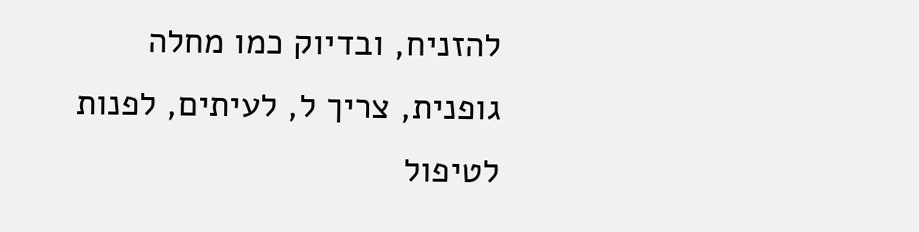להזניח, ובדיוק כמו מחלה גופנית, צריך ל, לעיתים, לפנות לטיפול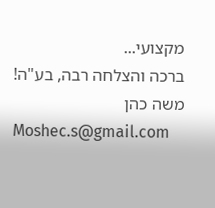מקצועי...
ברכה והצלחה רבה, בע"ה!
משה כהן
Moshec.s@gmail.com